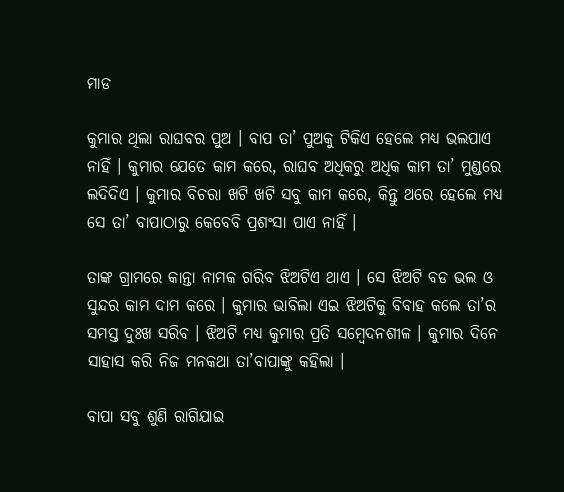ମାଡ

କୁମାର ଥିଲା ରାଘବର ପୁଅ । ବାପ ତା’ ପୁଅକୁ ଟିକିଏ ହେଲେ ମଧ୍ୟ ଭଲପାଏ ନାହିଁ । କୁମାର ଯେତେ କାମ କରେ, ରାଘବ ଅଧିକରୁ ଅଧିକ କାମ ତା’ ମୁଣ୍ଡରେ ଲଦିଦିଏ । କୁମାର ବିଚରା ଖଟି ଖଟି ସବୁ କାମ କରେ, କିନ୍ତୁ ଥରେ ହେଲେ ମଧ୍ୟ ସେ ତା’ ବାପାଠାରୁ କେବେବି ପ୍ରଶଂସା ପାଏ ନାହିଁ ।

ତାଙ୍କ ଗ୍ରାମରେ କାନ୍ତା ନାମକ ଗରିବ ଝିଅଟିଏ ଥାଏ । ସେ ଝିଅଟି ବଡ ଭଲ ଓ ସୁନ୍ଦର କାମ ଦାମ କରେ । କୁମାର ଭାବିଲା ଏଇ ଝିଅଟିକୁ ବିବାହ କଲେ ତା’ର ସମସ୍ତ ଦୁଃଖ ସରିବ । ଝିଅଟି ମଧ୍ୟ କୁମାର ପ୍ରତି ସମ୍ବେଦନଶୀଳ । କୁମାର ଦିନେ ସାହାସ କରି ନିଜ ମନକଥା ତା’ବାପାଙ୍କୁ କହିଲା ।

ବାପା ସବୁ ଶୁଣି ରାଗିଯାଇ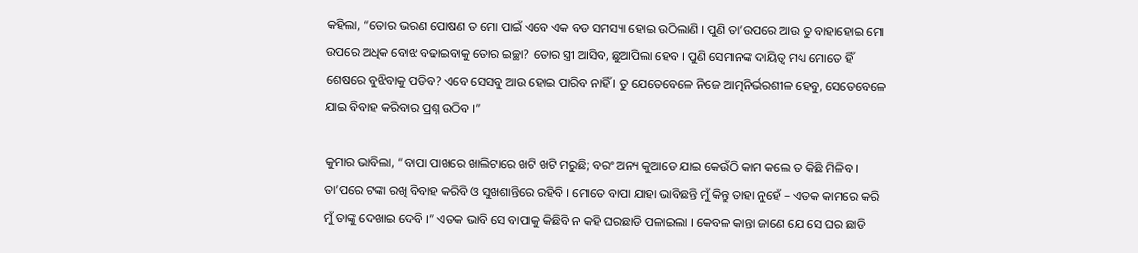କହିଲା, “ତୋର ଭରଣ ପୋଷଣ ତ ମୋ ପାଇଁ ଏବେ ଏକ ବଡ ସମସ୍ୟା ହୋଇ ଉଠିଲାଣି । ପୁଣି ତା’ଉପରେ ଆଉ ତୁ ବାହାହୋଇ ମୋ ଉପରେ ଅଧିକ ବୋଝ ବଢାଇବାକୁ ତୋର ଇଚ୍ଛା? ତୋର ସ୍ତ୍ରୀ ଆସିବ, ଛୁଆପିଲା ହେବ । ପୁଣି ସେମାନଙ୍କ ଦାୟିତ୍ୱ ମଧ୍ୟ ମୋତେ ହିଁ ଶେଷରେ ବୁଝିବାକୁ ପଡିବ? ଏବେ ସେସବୁ ଆଉ ହୋଇ ପାରିବ ନାହିଁ । ତୁ ଯେତେବେଳେ ନିଜେ ଆତ୍ମନିର୍ଭରଶୀଳ ହେବୁ, ସେତେବେଳେ ଯାଇ ବିବାହ କରିବାର ପ୍ରଶ୍ନ ଉଠିବ ।”

କୁମାର ଭାବିଲା, “ବାପା ପାଖରେ ଖାଲିଟାରେ ଖଟି ଖଟି ମରୁଛି; ବରଂ ଅନ୍ୟ କୁଆଡେ ଯାଇ କେଉଁଠି କାମ କଲେ ତ କିଛି ମିଳିବ । ତା’ପରେ ଟଙ୍କା ରଖି ବିବାହ କରିବି ଓ ସୁଖଶାନ୍ତିରେ ରହିବି । ମୋତେ ବାପା ଯାହା ଭାବିଛନ୍ତି ମୁଁ କିନ୍ତୁ ତାହା ନୁହେଁ – ଏତକ କାମରେ କରି ମୁଁ ତାଙ୍କୁ ଦେଖାଇ ଦେବି ।” ଏତକ ଭାବି ସେ ବାପାକୁ କିଛିବି ନ କହି ଘରଛାଡି ପଳାଇଲା । କେବଳ କାନ୍ତା ଜାଣେ ଯେ ସେ ଘର ଛାଡି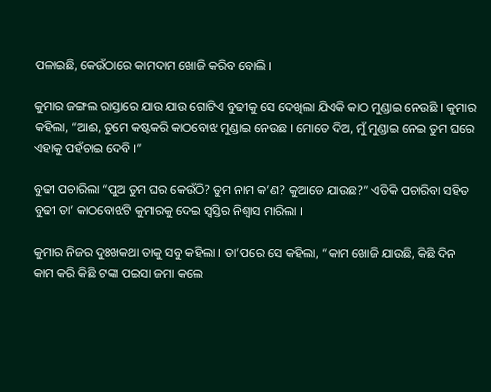ପଳାଇଛି, କେଉଁଠାରେ କାମଦାମ ଖୋଜି କରିବ ବୋଲି ।

କୁମାର ଜଙ୍ଗଲ ରାସ୍ତାରେ ଯାଉ ଯାଉ ଗୋଟିଏ ବୁଢୀକୁ ସେ ଦେଖିଲା ଯିଏକି କାଠ ମୁଣ୍ଡାଇ ନେଉଛି । କୁମାର କହିଲା, “ଆଈ, ତୁମେ କଷ୍ଟକରି କାଠବୋଝ ମୁଣ୍ଡାଇ ନେଉଛ । ମୋତେ ଦିଅ, ମୁଁ ମୁଣ୍ଡାଇ ନେଇ ତୁମ ଘରେ ଏହାକୁ ପହଁଚାଇ ଦେବି ।”

ବୁଢୀ ପଚାରିଲା “ପୁଅ ତୁମ ଘର କେଉଁଠି? ତୁମ ନାମ କ’ଣ? କୁଆଡେ ଯାଉଛ?” ଏତିକି ପଚାରିବା ସହିତ ବୁଢୀ ତା’ କାଠବୋଝଟି କୁମାରକୁ ଦେଇ ସ୍ୱସ୍ତିର ନିଶ୍ୱାସ ମାରିଲା ।

କୁମାର ନିଜର ଦୁଃଖକଥା ତାକୁ ସବୁ କହିଲା । ତା’ପରେ ସେ କହିଲା, “କାମ ଖୋଜି ଯାଉଛି, କିଛି ଦିନ କାମ କରି କିଛି ଟଙ୍କା ପଇସା ଜମା କଲେ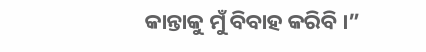କାନ୍ତାକୁ ମୁଁ ବିବାହ କରିବି ।”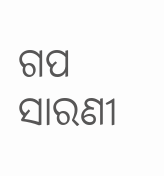ଗପ ସାରଣୀ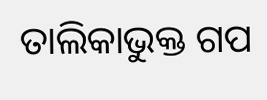ତାଲିକାଭୁକ୍ତ ଗପ